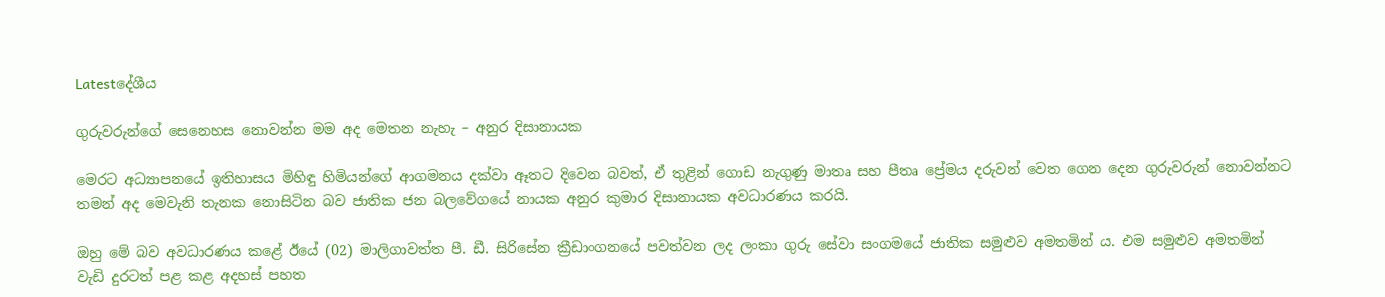Latestදේශීය

ගුරුවරුන්ගේ සෙනෙහස නොවන්න මම අද මෙතන නැහැ – අනුර දිසානායක

මෙරට අධ්‍යාපනයේ ඉතිහාසය මිහිඳු හිමියන්ගේ ආගමනය දක්වා ඈතට දිවෙන බවත්, ඒ තුළින් ගොඩ නැගුණු මාතෘ සහ පීතෘ ප්‍රේමය දරුවන් වෙත ගෙන දෙන ගුරුවරුන් නොවන්නට තමන් අද මෙවැනි තැනක නොසිටින බව ජාතික ජන බලවේගයේ නායක අනුර කුමාර දිසානායක අවධාරණය කරයි.

ඔහු මේ බව අවධාරණය කළේ ඊයේ (02) මාලිගාවත්ත පී. ඩී. සිරිසේන ක්‍රීඩාංගනයේ පවත්වන ලද ලංකා ගුරු සේවා සංගමයේ ජාතික සමුළුව අමතමින් ය. එම සමුළුව අමතමින් වැඩි දුරටත් පළ කළ අදහස් පහත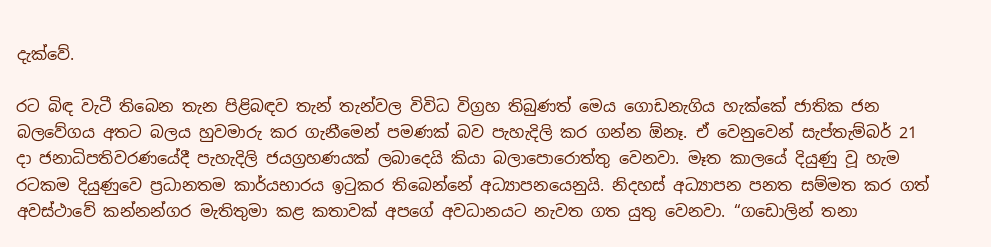දැක්වේ.

රට බිඳ වැටී තිබෙන තැන පිළිබඳව තැන් තැන්වල විවිධ විග්‍රහ තිබුණත් මෙය ගොඩනැගිය හැක්කේ ජාතික ජන බලවේගය අතට බලය හුවමාරු කර ගැනීමෙන් පමණක් බව පැහැදිලි කර ගන්න ඕනෑ. ඒ වෙනුවෙන් සැප්තැම්බර් 21 දා ජනාධිපතිවරණයේදී පැහැදිලි ජයග්‍රහණයක් ලබාදෙයි කියා බලාපොරොත්තු වෙනවා. මෑත කාලයේ දියුණු වූ හැම රටකම දියුණුවෙ ප්‍රධානතම කාර්යභාරය ඉටුකර තිබෙන්නේ අධ්‍යාපනයෙනුයි. නිදහස් අධ්‍යාපන පනත සම්මත කර ගත් අවස්ථාවේ කන්නන්ගර මැතිතුමා කළ කතාවක් අපගේ අවධානයට නැවත ගත යුතු වෙනවා. “ගඩොලින් තනා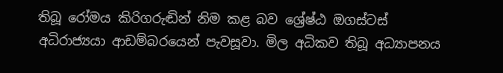තිබූ රෝමය කිරිගරුඬින් නිම කළ බව ශ්‍රේෂ්ඨ ඔගස්ටස් අධිරාජ්‍යයා ආඩම්බරයෙන් පැවසූවා. මිල අධිකව තිබූ අධ්‍යාපනය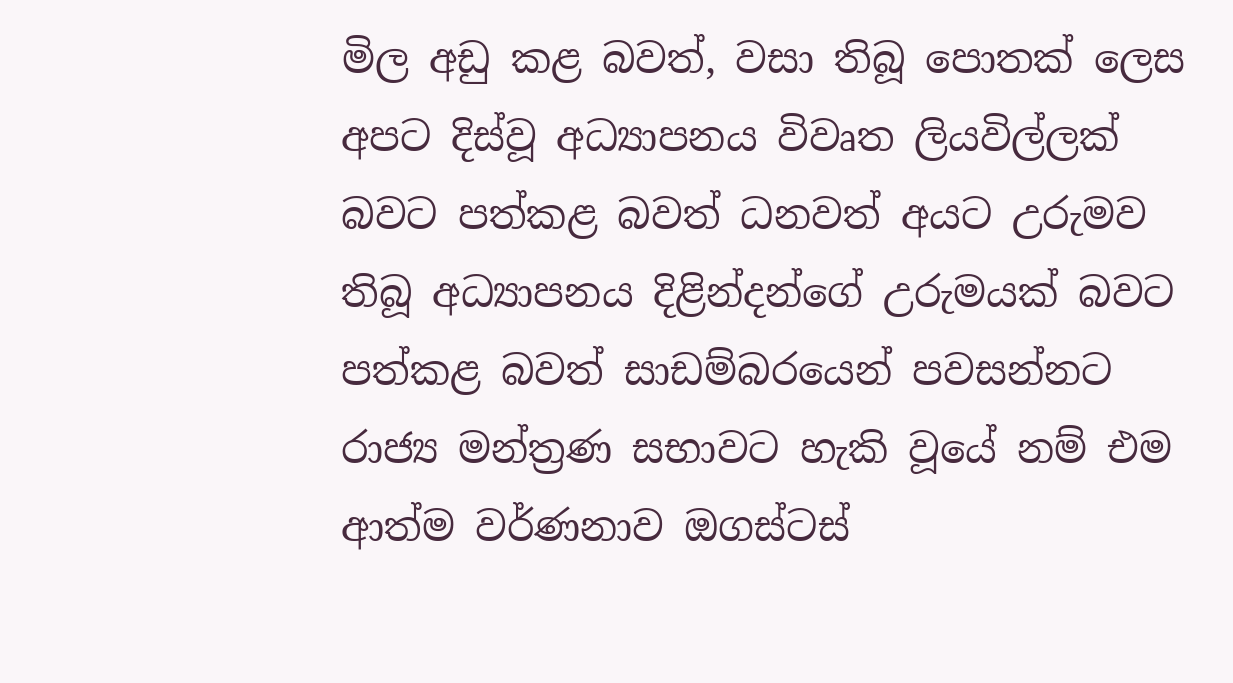මිල අඩු කළ බවත්, වසා තිබූ පොතක් ලෙස අපට දිස්වූ අධ්‍යාපනය විවෘත ලියවිල්ලක් බවට පත්කළ බවත් ධනවත් අයට උරුමව තිබූ අධ්‍යාපනය දිළින්දන්ගේ උරුමයක් බවට පත්කළ බවත් සාඩම්බරයෙන් පවසන්නට රාජ්‍ය මන්ත්‍රණ සභාවට හැකි වූයේ නම් එම ආත්ම වර්ණනාව ඔගස්ටස්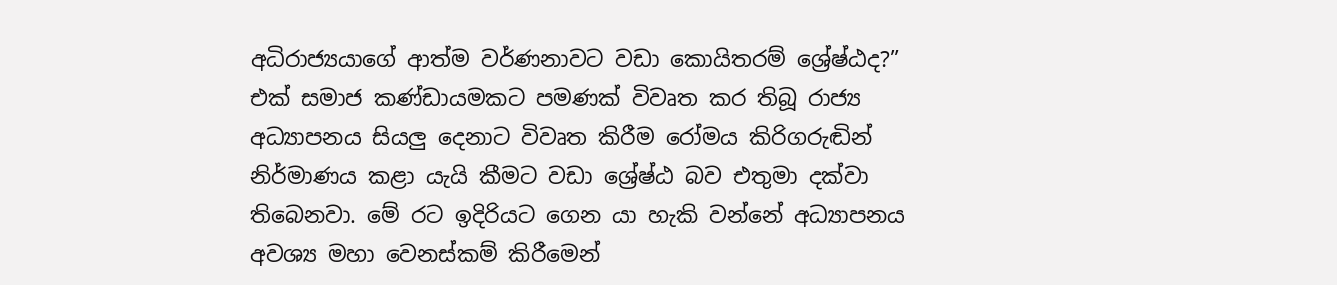අධිරාජ්‍යයාගේ ආත්ම වර්ණනාවට වඩා කොයිතරම් ශ්‍රේෂ්ඨද?” එක් සමාජ කණ්ඩායමකට පමණක් විවෘත කර තිබූ රාජ්‍ය අධ්‍යාපනය සියලු දෙනාට විවෘත කිරීම රෝමය කිරිගරුඬින් නිර්මාණය කළා යැයි කීමට වඩා ශ්‍රේෂ්ඨ බව එතුමා දක්වා තිබෙනවා. මේ රට ඉදිරියට ගෙන යා හැකි වන්නේ අධ්‍යාපනය අවශ්‍ය මහා වෙනස්කම් කිරීමෙන්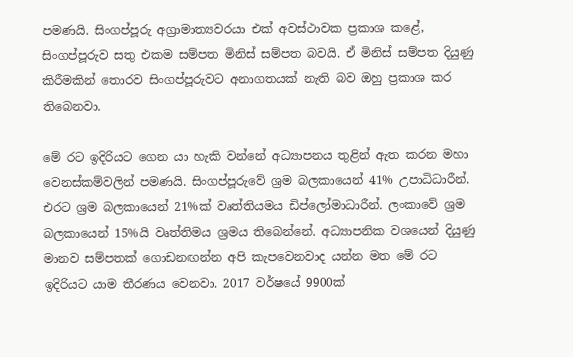පමණයි. සිංගප්පූරු අග්‍රාමාත්‍යවරයා එක් අවස්ථාවක ප්‍රකාශ කළේ, සිංගප්පූරුව සතු එකම සම්පත මිනිස් සම්පත බවයි. ඒ මිනිස් සම්පත දියුණු කිරීමකින් තොරව සිංගප්පූරුවට අනාගතයක් නැති බව ඔහු ප්‍රකාශ කර තිබෙනවා.

මේ රට ඉදිරියට ගෙන යා හැකි වන්නේ අධ්‍යාපනය තුළින් ඇත කරන මහා වෙනස්කම්වලින් පමණයි. සිංගප්පූරුවේ ශ්‍රම බලකායෙන් 41% උපාධිධාරීන්. එරට ශ්‍රම බලකායෙන් 21%ක් වෘත්තියමය ඩිප්ලෝමාධාරීන්. ලංකාවේ ශ්‍රම බලකායෙන් 15%යි වෘත්තිමය ශ්‍රමය තිබෙන්නේ. අධ්‍යාපනික වශයෙන් දියුණු මානව සම්පතක් ගොඩනඟන්න අපි කැපවෙනවාද යන්න මත මේ රට ඉදිරියට යාම තීරණය වෙනවා. 2017 වර්ෂයේ 9900ක්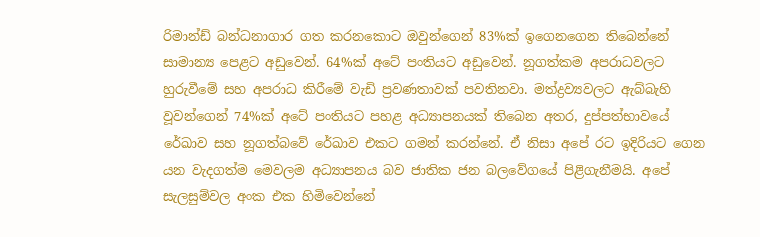රිමාන්ඩ් බන්ධනාගාර ගත කරනකොට ඔවුන්ගෙන් 83%ක් ඉගෙනගෙන තිබෙන්නේ සාමාන්‍ය පෙළට අඩුවෙන්. 64%ක් අටේ පංතියට අඩුවෙන්. නූගත්කම අපරාධවලට හුරුවීමේ සහ අපරාධ කිරීමේ වැඩි ප්‍රවණතාවක් පවතිනවා. මත්ද්‍රව්‍යවලට ඇබ්බැහි වූවන්ගෙන් 74%ක් අටේ පංතියට පහළ අධ්‍යාපනයක් තිබෙන අතර, දුප්පත්භාවයේ රේඛාව සහ නූගත්බවේ රේඛාව එකට ගමන් කරන්නේ. ඒ නිසා අපේ රට ඉදිරියට ගෙන යන වැදගත්ම මෙවලම අධ්‍යාපනය බව ජාතික ජන බලවේගයේ පිළිගැනීමයි. අපේ සැලසුම්වල අංක එක හිමිවෙන්නේ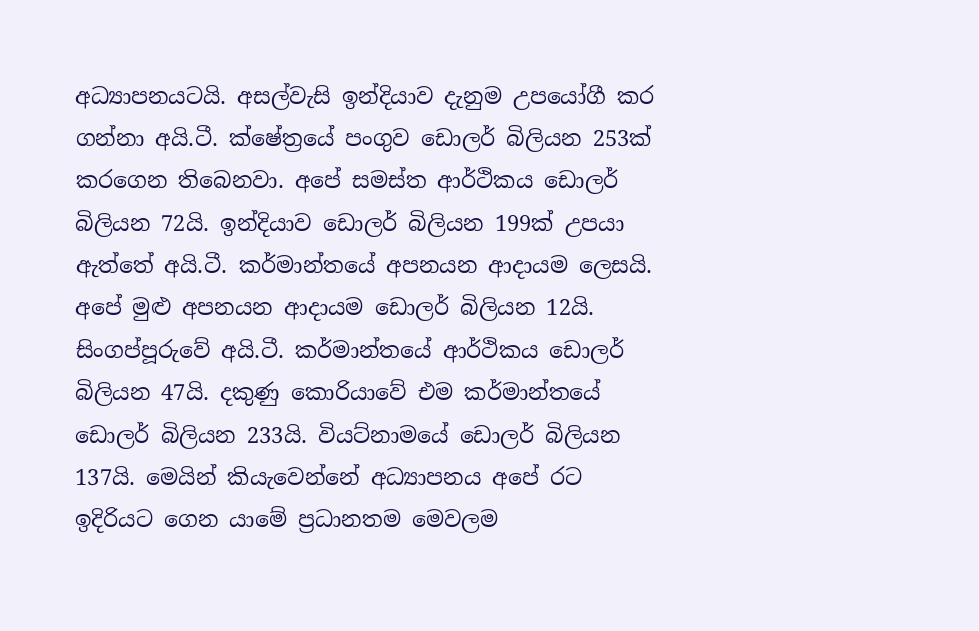අධ්‍යාපනයටයි. අසල්වැසි ඉන්දියාව දැනුම උපයෝගී කර ගන්නා අයි.ටී. ක්ෂේත්‍රයේ පංගුව ඩොලර් බිලියන 253ක් කරගෙන තිබෙනවා. අපේ සමස්ත ආර්ථිකය ඩොලර් බිලියන 72යි. ඉන්දියාව ඩොලර් බිලියන 199ක් උපයා ඇත්තේ අයි.ටී. කර්මාන්තයේ අපනයන ආදායම ලෙසයි. අපේ මුළු අපනයන ආදායම ඩොලර් බිලියන 12යි. සිංගප්පූරුවේ අයි.ටී. කර්මාන්තයේ ආර්ථිකය ඩොලර් බිලියන 47යි. දකුණු කොරියාවේ එම කර්මාන්තයේ ඩොලර් බිලියන 233යි. වියට්නාමයේ ඩොලර් බිලියන 137යි. මෙයින් කියැවෙන්නේ අධ්‍යාපනය අපේ රට ඉදිරියට ගෙන යාමේ ප්‍රධානතම මෙවලම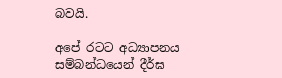බවයි.

අපේ රටට අධ්‍යාපනය සම්බන්ධයෙන් දීර්ඝ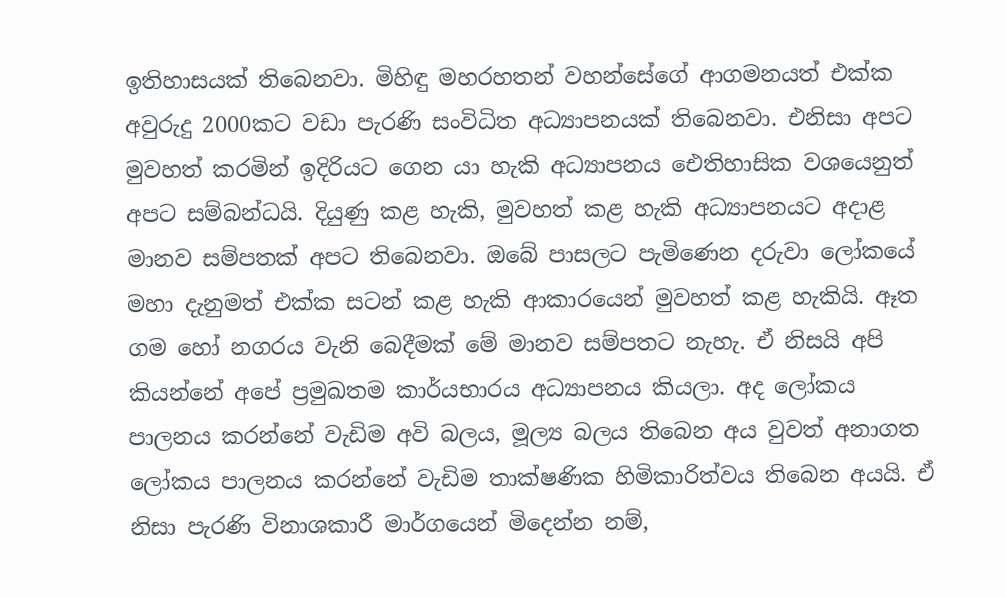ඉතිහාසයක් තිබෙනවා. මිහිඳු මහරහතන් වහන්සේගේ ආගමනයත් එක්ක අවුරුදු 2000කට වඩා පැරණි සංවිධිත අධ්‍යාපනයක් තිබෙනවා. එනිසා අපට මුවහත් කරමින් ඉදිරියට ගෙන යා හැකි අධ්‍යාපනය ඓතිහාසික වශයෙනුත් අපට සම්බන්ධයි. දියුණු කළ හැකි, මුවහත් කළ හැකි අධ්‍යාපනයට අදාළ මානව සම්පතක් අපට තිබෙනවා. ඔබේ පාසලට පැමිණෙන දරුවා ලෝකයේ මහා දැනුමත් එක්ක සටන් කළ හැකි ආකාරයෙන් මුවහත් කළ හැකියි. ඈත ගම හෝ නගරය වැනි බෙදීමක් මේ මානව සම්පතට නැහැ. ඒ නිසයි අපි කියන්නේ අපේ ප්‍රමුඛතම කාර්යභාරය අධ්‍යාපනය කියලා. අද ලෝකය පාලනය කරන්නේ වැඩිම අවි බලය, මූල්‍ය බලය තිබෙන අය වුවත් අනාගත ලෝකය පාලනය කරන්නේ වැඩිම තාක්ෂණික හිමිකාරිත්වය තිබෙන අයයි. ඒ නිසා පැරණි විනාශකාරී මාර්ගයෙන් මිදෙන්න නම්,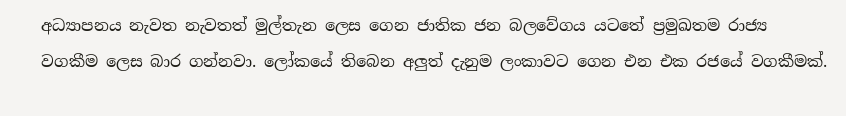අධ්‍යාපනය නැවත නැවතත් මුල්තැන ලෙස ගෙන ජාතික ජන බලවේගය යටතේ ප්‍රමුඛතම රාජ්‍ය වගකීම ලෙස බාර ගන්නවා. ලෝකයේ තිබෙන අලුත් දැනුම ලංකාවට ගෙන එන එක රජයේ වගකීමක්.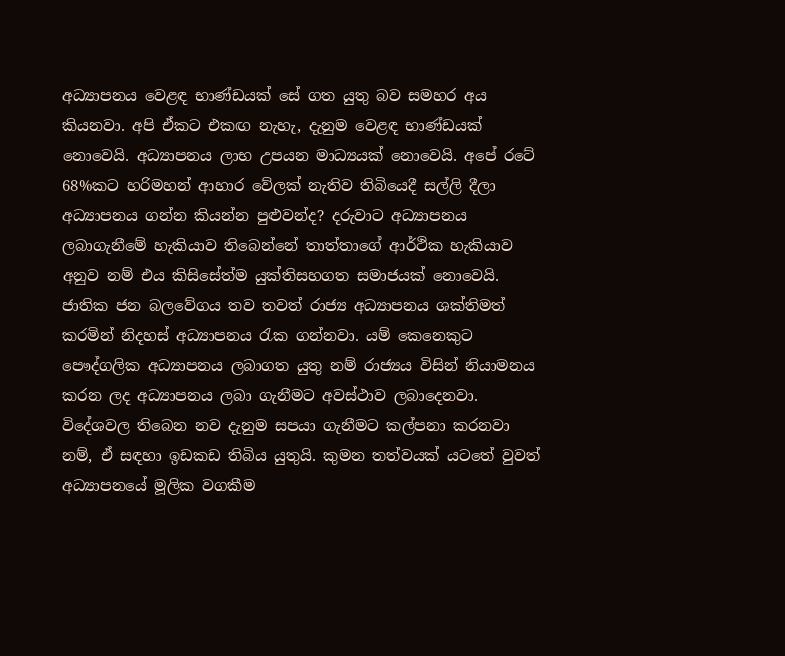අධ්‍යාපනය වෙළඳ භාණ්ඩයක් සේ ගත යුතු බව සමහර අය කියනවා. අපි ඒකට එකඟ නැහැ, දැනුම වෙළඳ භාණ්ඩයක් නොවෙයි. අධ්‍යාපනය ලාභ උපයන මාධ්‍යයක් නොවෙයි. අපේ රටේ 68%කට හරිමහන් ආහාර වේලක් නැතිව තිබියෙදී සල්ලි දීලා අධ්‍යාපනය ගන්න කියන්න පුළුවන්ද? දරුවාට අධ්‍යාපනය ලබාගැනීමේ හැකියාව තිබෙන්නේ තාත්තාගේ ආර්ථික හැකියාව අනුව නම් එය කිසිසේත්ම යුක්තිසහගත සමාජයක් නොවෙයි. ජාතික ජන බලවේගය තව තවත් රාජ්‍ය අධ්‍යාපනය ශක්තිමත් කරමින් නිදහස් අධ්‍යාපනය රැක ගන්නවා. යම් කෙනෙකුට පෞද්ගලික අධ්‍යාපනය ලබාගත යුතු නම් රාජ්‍යය විසින් නියාමනය කරන ලද අධ්‍යාපනය ලබා ගැනීමට අවස්ථාව ලබාදෙනවා. විදේශවල තිබෙන නව දැනුම සපයා ගැනීමට කල්පනා කරනවා නම්, ඒ සඳහා ඉඩකඩ තිබිය යුතුයි. කුමන තත්වයක් යටතේ වුවත් අධ්‍යාපනයේ මූලික වගකීම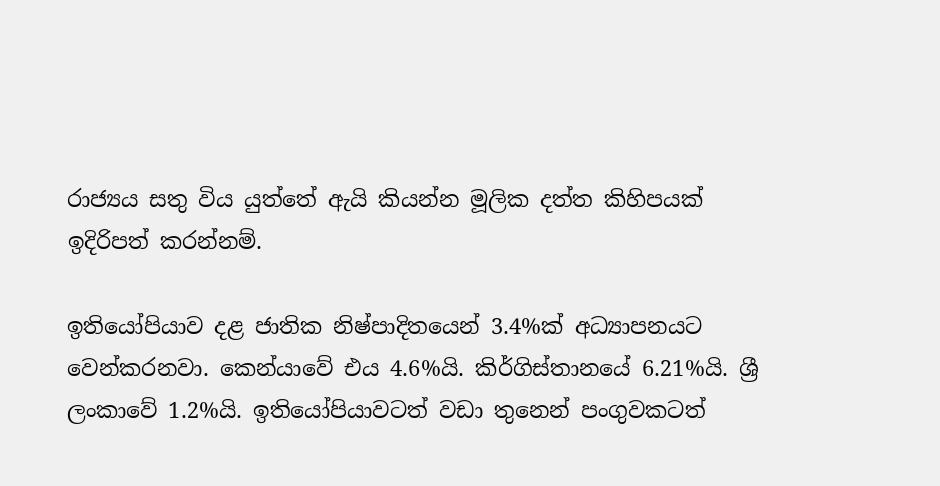රාජ්‍යය සතු විය යුත්තේ ඇයි කියන්න මූලික දත්ත කිහිපයක් ඉදිරිපත් කරන්නම්.

ඉතියෝපියාව දළ ජාතික නිෂ්පාදිතයෙන් 3.4%ක් අධ්‍යාපනයට වෙන්කරනවා. කෙන්යාවේ එය 4.6%යි. කිර්ගිස්තානයේ 6.21%යි. ශ්‍රී ලංකාවේ 1.2%යි. ඉතියෝපියාවටත් වඩා තුනෙන් පංගුවකටත්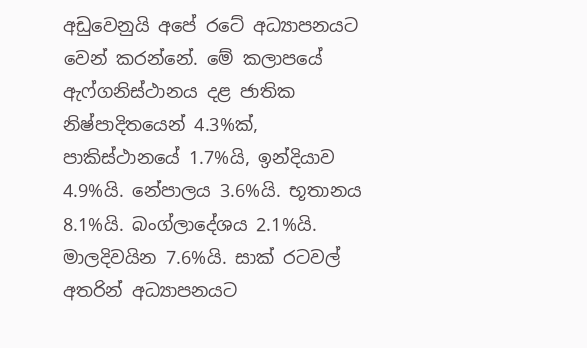අඩුවෙනුයි අපේ රටේ අධ්‍යාපනයට වෙන් කරන්නේ. මේ කලාපයේ ඇෆ්ගනිස්ථානය දළ ජාතික නිෂ්පාදිතයෙන් 4.3%ක්, පාකිස්ථානයේ 1.7%යි, ඉන්දියාව 4.9%යි. නේපාලය 3.6%යි. භූතානය 8.1%යි. බංග්ලාදේශය 2.1%යි. මාලදිවයින 7.6%යි. සාක් රටවල් අතරින් අධ්‍යාපනයට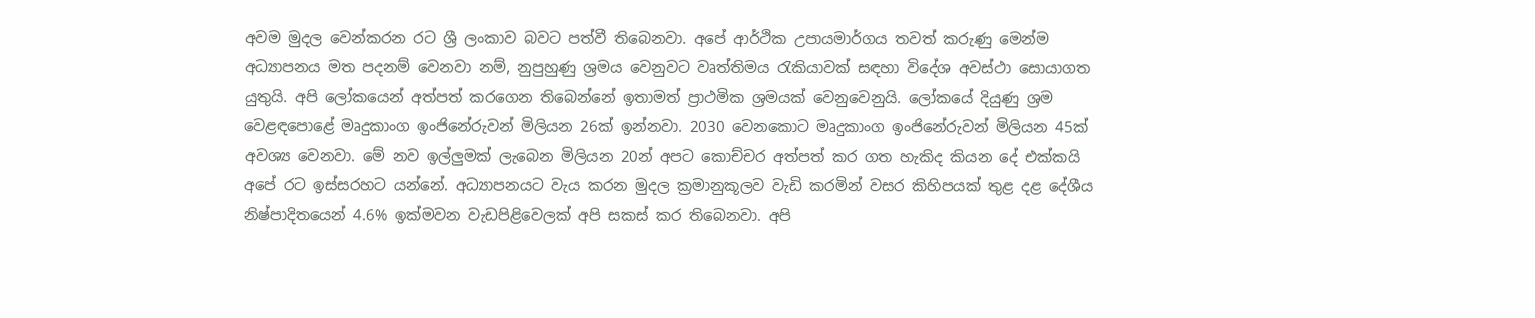අවම මුදල වෙන්කරන රට ශ්‍රී ලංකාව බවට පත්වී තිබෙනවා. අපේ ආර්ථික උපායමාර්ගය තවත් කරුණු මෙන්ම අධ්‍යාපනය මත පදනම් වෙනවා නම්, නුපුහුණු ශ්‍රමය වෙනුවට වෘත්තිමය රැකියාවක් සඳහා විදේශ අවස්ථා සොයාගත යුතුයි. අපි ලෝකයෙන් අත්පත් කරගෙන තිබෙන්නේ ඉතාමත් ප්‍රාථමික ශ්‍රමයක් වෙනුවෙනුයි. ලෝකයේ දියුණු ශ්‍රම වෙළඳපොළේ මෘදුකාංග ඉංජිනේරුවන් මිලියන 26ක් ඉන්නවා. 2030 වෙනකොට මෘදුකාංග ඉංජිනේරුවන් මිලියන 45ක් අවශ්‍ය වෙනවා. මේ නව ඉල්ලුමක් ලැබෙන මිලියන 20න් අපට කොච්චර අත්පත් කර ගත හැකිද කියන දේ එක්කයි අපේ රට ඉස්සරහට යන්නේ. අධ්‍යාපනයට වැය කරන මුදල ක්‍රමානුකූලව වැඩි කරමින් වසර කිහිපයක් තුළ දළ දේශීය නිෂ්පාදිතයෙන් 4.6% ඉක්මවන වැඩපිළිවෙලක් අපි සකස් කර තිබෙනවා. අපි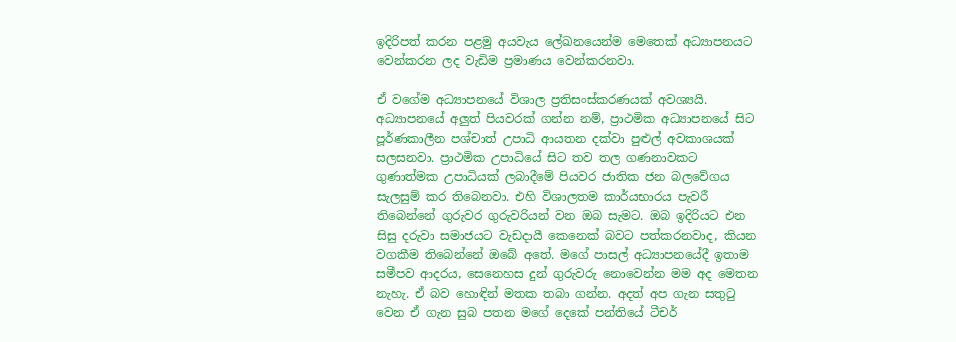ඉදිරිපත් කරන පළමු අයවැය ලේඛනයෙන්ම මෙතෙක් අධ්‍යාපනයට වෙන්කරන ලද වැඩිම ප්‍රමාණය වෙන්කරනවා.

ඒ වගේම අධ්‍යාපනයේ විශාල ප්‍රතිසංස්කරණයක් අවශ්‍යයි. අධ්‍යාපනයේ අලුත් පියවරක් ගන්න නම්, ප්‍රාථමික අධ්‍යාපනයේ සිට පූර්ණකාලීන පශ්චාත් උපාධි ආයතන දක්වා පුළුල් අවකාශයක් සලසනවා. ප්‍රාථමික උපාධියේ සිට තව තල ගණනාවකට ගුණාත්මක උපාධියක් ලබාදීමේ පියවර ජාතික ජන බලවේගය සැලසුම් කර තිබෙනවා. එහි විශාලතම කාර්යභාරය පැවරී තිබෙන්නේ ගුරුවර ගුරුවරියන් වන ඔබ සැමට. ඔබ ඉදිරියට එන සිසු දරුවා සමාජයට වැඩදායී කෙනෙක් බවට පත්කරනවාද, කියන වගකීම තිබෙන්නේ ඔබේ අතේ. මගේ පාසල් අධ්‍යාපනයේදී ඉතාම සමීපව ආදරය, සෙනෙහස දුන් ගුරුවරු නොවෙන්න මම අද මෙතන නැහැ. ඒ බව හොඳින් මතක තබා ගන්න. අදත් අප ගැන සතුටු වෙන ඒ ගැන සුබ පතන මගේ දෙකේ පන්තියේ ටීචර්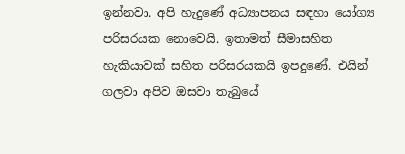ඉන්නවා. අපි හැදුණේ අධ්‍යාපනය සඳහා යෝග්‍ය පරිසරයක නොවෙයි. ඉතාමත් සීමාසහිත හැකියාවක් සහිත පරිසරයකයි ඉපදුණේ. එයින් ගලවා අපිව ඔසවා තැබුයේ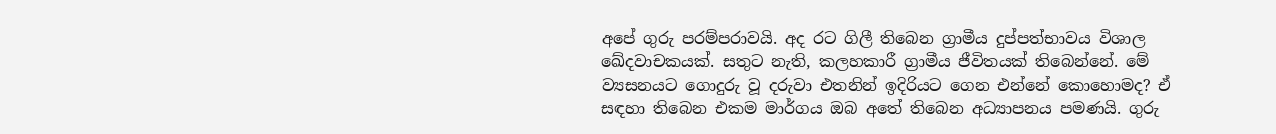අපේ ගුරු පරම්පරාවයි. අද රට ගිලී තිබෙන ග්‍රාමීය දුප්පත්භාවය විශාල ඛේදවාචකයක්. සතුට නැති, කලහකාරී ග්‍රාමීය ජීවිතයක් තිබෙන්නේ. මේ ව්‍යසනයට ගොදුරු වූ දරුවා එතනින් ඉදිරියට ගෙන එන්නේ කොහොමද? ඒ සඳහා තිබෙන එකම මාර්ගය ඔබ අතේ තිබෙන අධ්‍යාපනය පමණයි. ගුරු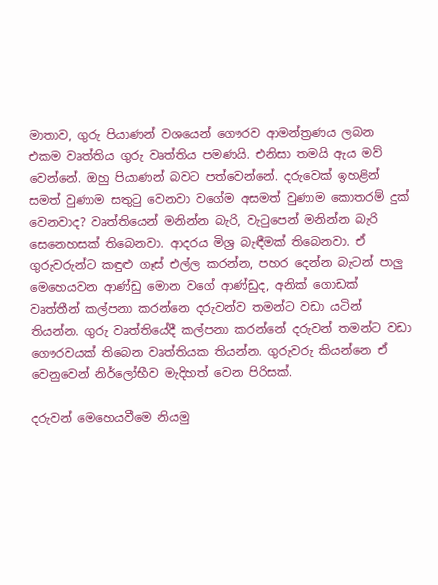මාතාව, ගුරු පියාණන් වශයෙන් ගෞරව ආමන්ත්‍රණය ලබන එකම වෘත්තිය ගුරු වෘත්තිය පමණයි. එනිසා තමයි ඇය මව් වෙන්නේ. ඔහු පියාණන් බවට පත්වෙන්නේ. දරුවෙක් ඉහළින් සමත් වුණාම සතුටු වෙනවා වගේම අසමත් වුණාම කොතරම් දුක් වෙනවාද? වෘත්තියෙන් මනින්න බැරි, වැටුපෙන් මනින්න බැරි සෙනෙහසක් තිබෙනවා. ආදරය මිශ්‍ර බැඳීමක් තිබෙනවා. ඒ ගුරුවරුන්ට කඳුළු ගෑස් එල්ල කරන්න, පහර දෙන්න බැටන් පාලු මෙහෙයවන ආණ්ඩු මොන වගේ ආණ්ඩුද, අනික් ගොඩක් වෘත්තීන් කල්පනා කරන්නෙ දරුවන්ව තමන්ට වඩා යටින් තියන්න. ගුරු වෘත්තියේදී කල්පනා කරන්නේ දරුවන් තමන්ට වඩා ගෞරවයක් තිබෙන වෘත්තියක තියන්න. ගුරුවරු කියන්නෙ ඒ වෙනුවෙන් නිර්ලෝභීව මැදිහත් වෙන පිරිසක්.

දරුවන් මෙහෙයවීමෙ නියමු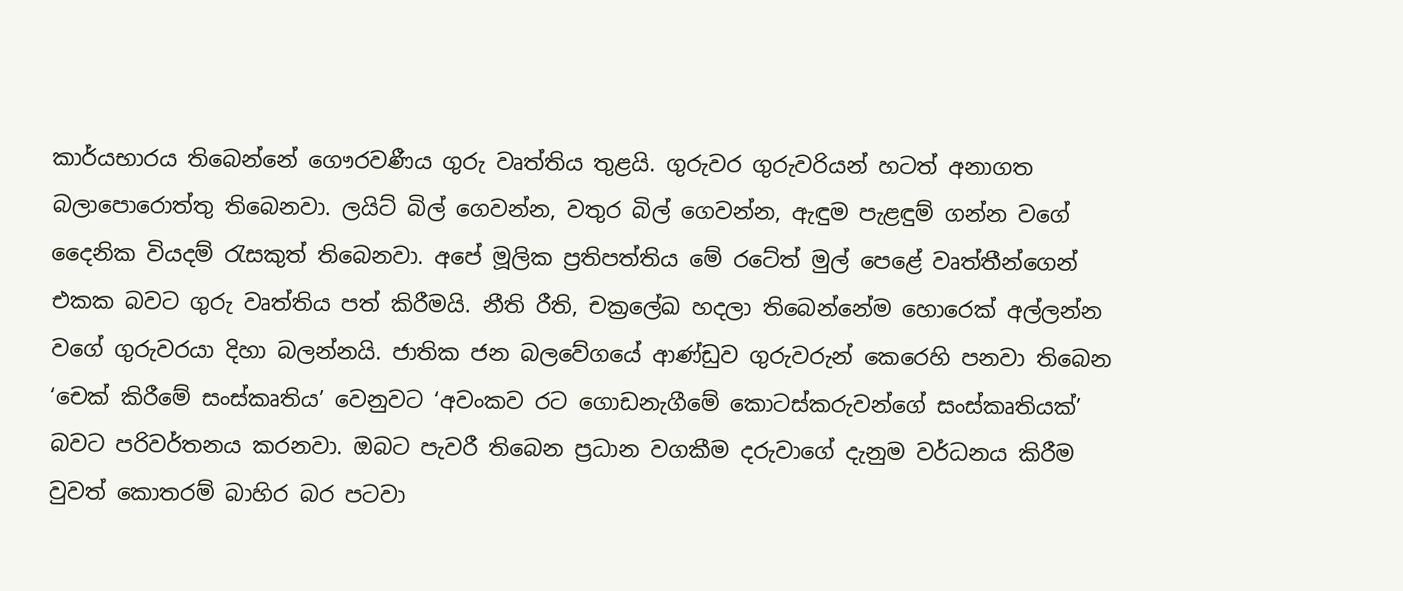කාර්යභාරය තිබෙන්නේ ගෞරවණීය ගුරු වෘත්තිය තුළයි. ගුරුවර ගුරුවරියන් හටත් අනාගත බලාපොරොත්තු තිබෙනවා. ලයිට් බිල් ගෙවන්න, වතුර බිල් ගෙවන්න, ඇඳුම පැළඳුම් ගන්න වගේ දෛනික වියදම් රැසකුත් තිබෙනවා. අපේ මූලික ප්‍රතිපත්තිය මේ රටේත් මුල් පෙළේ වෘත්තීන්ගෙන් එකක බවට ගුරු වෘත්තිය පත් කිරීමයි. නීති රීති, චක්‍රලේඛ හදලා තිබෙන්නේම හොරෙක් අල්ලන්න වගේ ගුරුවරයා දිහා බලන්නයි. ජාතික ජන බලවේගයේ ආණ්ඩුව ගුරුවරුන් කෙරෙහි පනවා තිබෙන ‘චෙක් කිරීමේ සංස්කෘතිය’ වෙනුවට ‘අවංකව රට ගොඩනැගීමේ කොටස්කරුවන්ගේ සංස්කෘතියක්’ බවට පරිවර්තනය කරනවා. ඔබට පැවරී තිබෙන ප්‍රධාන වගකීම දරුවාගේ දැනුම වර්ධනය කිරීම වුවත් කොතරම් බාහිර බර පටවා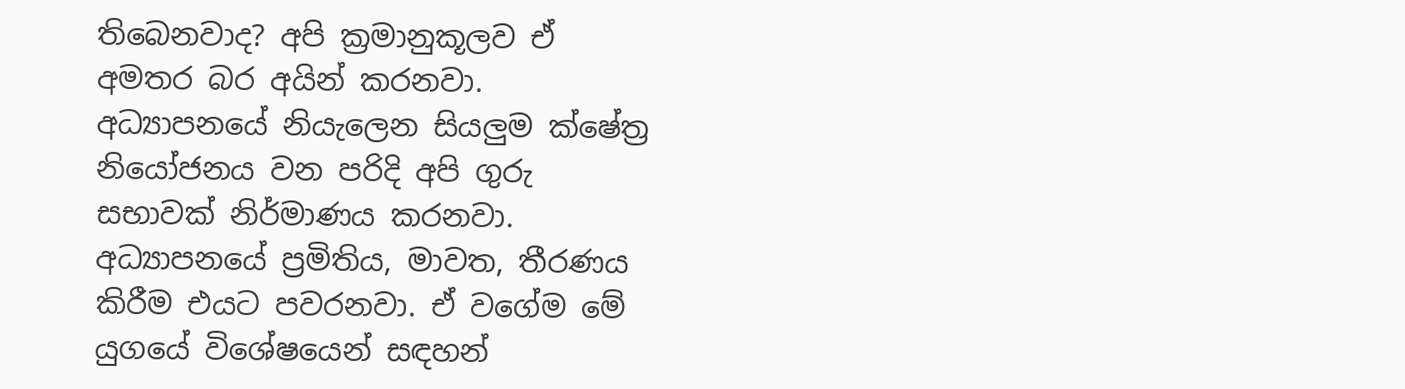තිබෙනවාද? අපි ක්‍රමානුකූලව ඒ අමතර බර අයින් කරනවා. අධ්‍යාපනයේ නියැලෙන සියලුම ක්ෂේත්‍ර නියෝජනය වන පරිදි අපි ගුරු සභාවක් නිර්මාණය කරනවා. අධ්‍යාපනයේ ප්‍රමිතිය, මාවත, තීරණය කිරීම එයට පවරනවා. ඒ වගේම මේ යුගයේ විශේෂයෙන් සඳහන්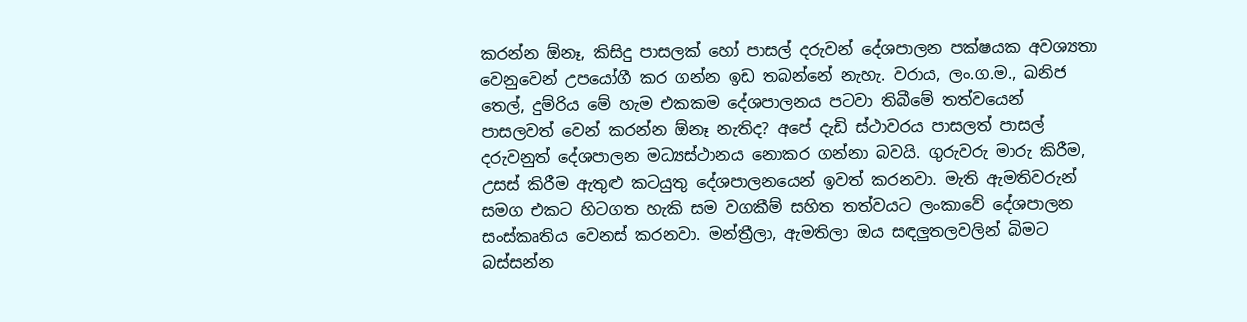කරන්න ඕනෑ, කිසිදු පාසලක් හෝ පාසල් දරුවන් දේශපාලන පක්ෂයක අවශ්‍යතා වෙනුවෙන් උපයෝගී කර ගන්න ඉඩ තබන්නේ නැහැ. වරාය, ලං.ග.ම., ඛනිජ තෙල්, දුම්රිය මේ හැම එකකම දේශපාලනය පටවා තිබීමේ තත්වයෙන් පාසලවත් වෙන් කරන්න ඕනෑ නැතිද? අපේ දැඩි ස්ථාවරය පාසලත් පාසල් දරුවනුත් දේශපාලන මධ්‍යස්ථානය නොකර ගන්නා බවයි. ගුරුවරු මාරු කිරීම, උසස් කිරීම ඇතුළු කටයුතු දේශපාලනයෙන් ඉවත් කරනවා. මැති ඇමතිවරුන් සමග එකට හිටගත හැකි සම වගකීම් සහිත තත්වයට ලංකාවේ දේශපාලන සංස්කෘතිය වෙනස් කරනවා. මන්ත්‍රීලා, ඇමතිලා ඔය සඳලුතලවලින් බිමට බස්සන්න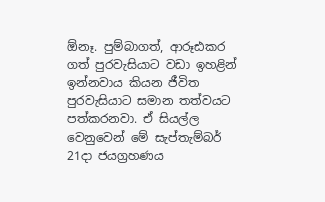ඕනෑ. පුම්බාගත්, ආරූඪකර ගත් පුරවැසියාට වඩා ඉහළින් ඉන්නවාය කියන ජීවිත පුරවැසියාට සමාන තත්වයට පත්කරනවා. ඒ සියල්ල වෙනුවෙන් මේ සැප්තැම්බර් 21දා ජයග්‍රහණය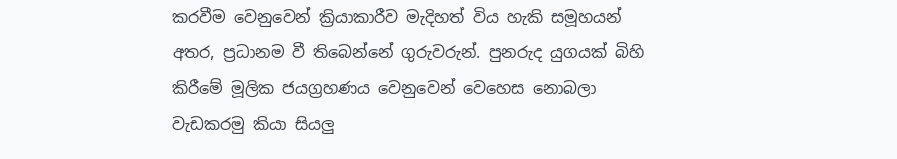කරවීම වෙනුවෙන් ක්‍රියාකාරීව මැදිහත් විය හැකි සමූහයන් අතර, ප්‍රධානම වී තිබෙන්නේ ගුරුවරුන්. පුනරුද යුගයක් බිහි කිරීමේ මූලික ජයග්‍රහණය වෙනුවෙන් වෙහෙස නොබලා වැඩකරමු කියා සියලු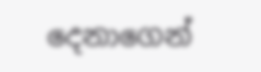දෙනාගෙන්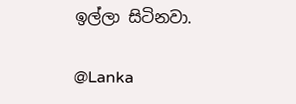ඉල්ලා සිටිනවා.

@Lanka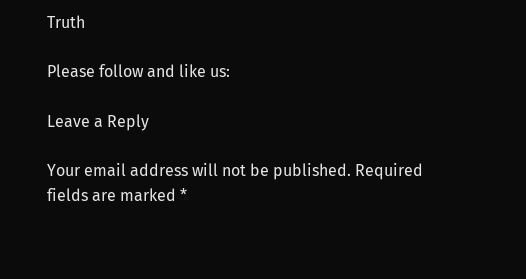Truth

Please follow and like us:

Leave a Reply

Your email address will not be published. Required fields are marked *